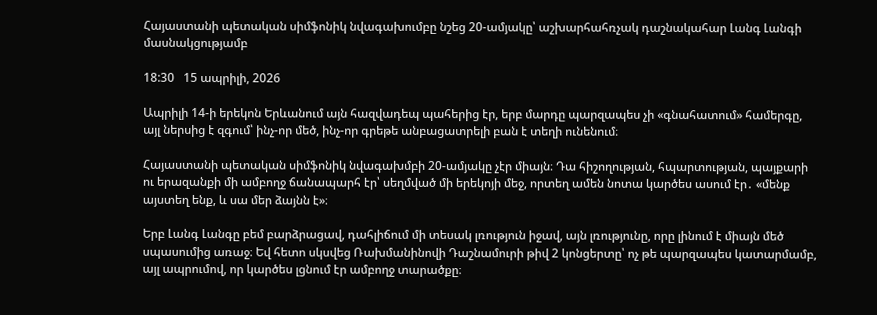Հայաստանի պետական սիմֆոնիկ նվագախումբը նշեց 20-ամյակը՝ աշխարհահռչակ դաշնակահար Լանգ Լանգի մասնակցությամբ

18:30   15 ապրիլի, 2026

Ապրիլի 14-ի երեկոն Երևանում այն հազվադեպ պահերից էր, երբ մարդը պարզապես չի «գնահատում» համերգը, այլ ներսից է զգում՝ ինչ-որ մեծ, ինչ-որ գրեթե անբացատրելի բան է տեղի ունենում։

Հայաստանի պետական սիմֆոնիկ նվագախմբի 20-ամյակը չէր միայն։ Դա հիշողության, հպարտության, պայքարի ու երազանքի մի ամբողջ ճանապարհ էր՝ սեղմված մի երեկոյի մեջ, որտեղ ամեն նոտա կարծես ասում էր․ «մենք այստեղ ենք, և սա մեր ձայնն է»։

Երբ Լանգ Լանգը բեմ բարձրացավ, դահլիճում մի տեսակ լռություն իջավ, այն լռությունը, որը լինում է միայն մեծ սպասումից առաջ։ Եվ հետո սկսվեց Ռախմանինովի Դաշնամուրի թիվ 2 կոնցերտը՝ ոչ թե պարզապես կատարմամբ, այլ ապրումով, որ կարծես լցնում էր ամբողջ տարածքը։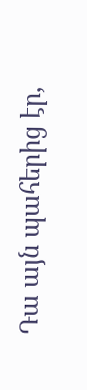Դա այն պահերից էր,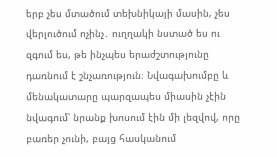երբ չես մտածում տեխնիկայի մասին, չես վերլուծում ոչինչ․ ուղղակի նստած ես ու զգում ես, թե ինչպես երաժշտությունը դառնում է շնչառություն։ Նվագախումբը և մենակատարը պարզապես միասին չէին նվագում՝ նրանք խոսում էին մի լեզվով, որը բառեր չունի, բայց հասկանում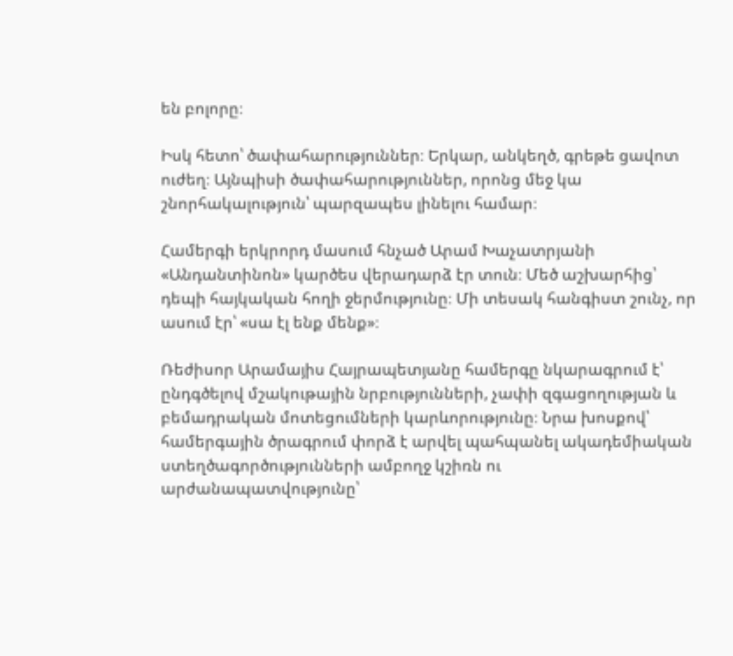են բոլորը։

Իսկ հետո՝ ծափահարություններ։ Երկար, անկեղծ, գրեթե ցավոտ ուժեղ։ Այնպիսի ծափահարություններ, որոնց մեջ կա շնորհակալություն՝ պարզապես լինելու համար։

Համերգի երկրորդ մասում հնչած Արամ Խաչատրյանի «Անդանտինոն» կարծես վերադարձ էր տուն։ Մեծ աշխարհից՝ դեպի հայկական հողի ջերմությունը։ Մի տեսակ հանգիստ շունչ, որ ասում էր՝ «սա էլ ենք մենք»։

Ռեժիսոր Արամայիս Հայրապետյանը համերգը նկարագրում է՝ ընդգծելով մշակութային նրբությունների, չափի զգացողության և բեմադրական մոտեցումների կարևորությունը։ Նրա խոսքով՝ համերգային ծրագրում փորձ է արվել պահպանել ակադեմիական ստեղծագործությունների ամբողջ կշիռն ու արժանապատվությունը՝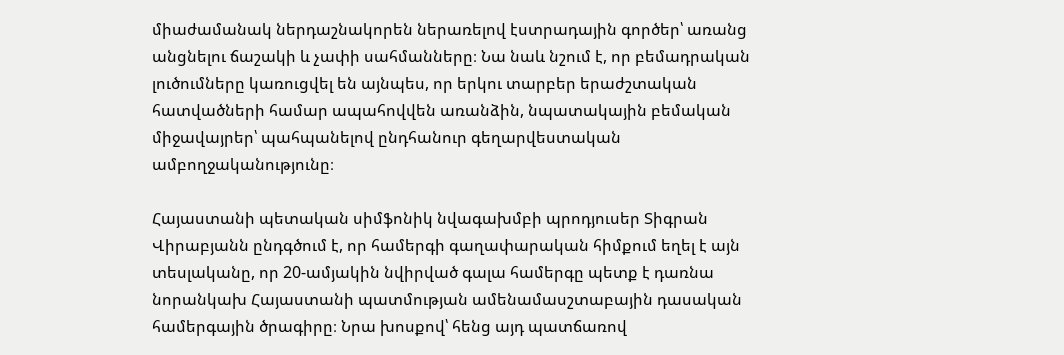միաժամանակ ներդաշնակորեն ներառելով էստրադային գործեր՝ առանց անցնելու ճաշակի և չափի սահմանները։ Նա նաև նշում է, որ բեմադրական լուծումները կառուցվել են այնպես, որ երկու տարբեր երաժշտական հատվածների համար ապահովվեն առանձին, նպատակային բեմական միջավայրեր՝ պահպանելով ընդհանուր գեղարվեստական ամբողջականությունը։

Հայաստանի պետական սիմֆոնիկ նվագախմբի պրոդյուսեր Տիգրան Վիրաբյանն ընդգծում է, որ համերգի գաղափարական հիմքում եղել է այն տեսլականը, որ 20-ամյակին նվիրված գալա համերգը պետք է դառնա նորանկախ Հայաստանի պատմության ամենամասշտաբային դասական համերգային ծրագիրը։ Նրա խոսքով՝ հենց այդ պատճառով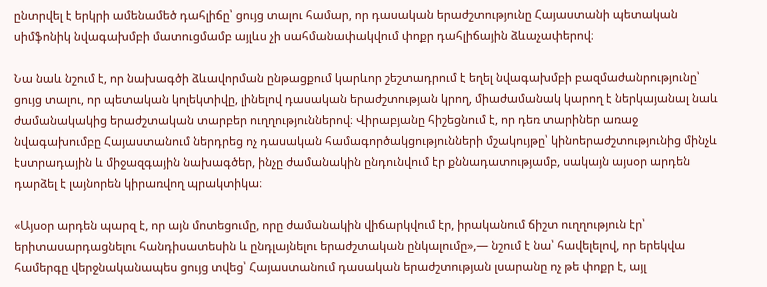ընտրվել է երկրի ամենամեծ դահլիճը՝ ցույց տալու համար, որ դասական երաժշտությունը Հայաստանի պետական սիմֆոնիկ նվագախմբի մատուցմամբ այլևս չի սահմանափակվում փոքր դահլիճային ձևաչափերով։

Նա նաև նշում է, որ նախագծի ձևավորման ընթացքում կարևոր շեշտադրում է եղել նվագախմբի բազմաժանրությունը՝ ցույց տալու, որ պետական կոլեկտիվը, լինելով դասական երաժշտության կրող, միաժամանակ կարող է ներկայանալ նաև ժամանակակից երաժշտական տարբեր ուղղություններով։ Վիրաբյանը հիշեցնում է, որ դեռ տարիներ առաջ նվագախումբը Հայաստանում ներդրեց ոչ դասական համագործակցությունների մշակույթը՝ կինոերաժշտությունից մինչև էստրադային և միջազգային նախագծեր, ինչը ժամանակին ընդունվում էր քննադատությամբ, սակայն այսօր արդեն դարձել է լայնորեն կիրառվող պրակտիկա։

«Այսօր արդեն պարզ է, որ այն մոտեցումը, որը ժամանակին վիճարկվում էր, իրականում ճիշտ ուղղություն էր՝ երիտասարդացնելու հանդիսատեսին և ընդլայնելու երաժշտական ընկալումը»,— նշում է նա՝ հավելելով, որ երեկվա համերգը վերջնականապես ցույց տվեց՝ Հայաստանում դասական երաժշտության լսարանը ոչ թե փոքր է, այլ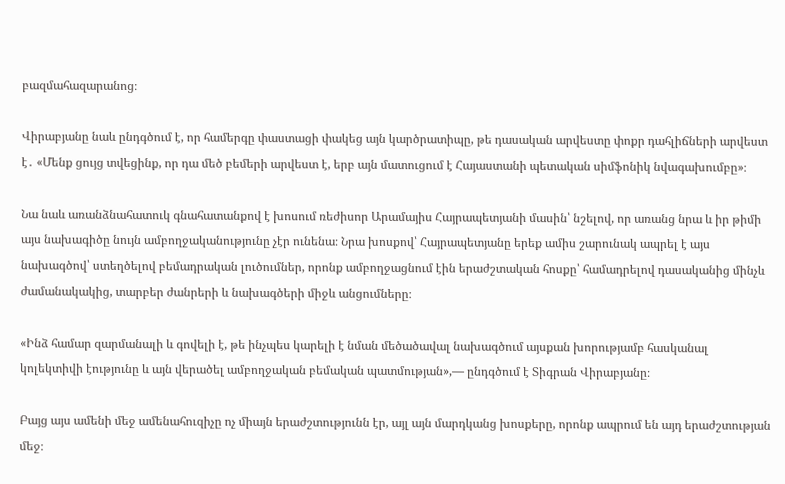բազմահազարանոց։

Վիրաբյանը նաև ընդգծում է, որ համերգը փաստացի փակեց այն կարծրատիպը, թե դասական արվեստը փոքր դահլիճների արվեստ է․ «Մենք ցույց տվեցինք, որ դա մեծ բեմերի արվեստ է, երբ այն մատուցում է Հայաստանի պետական սիմֆոնիկ նվագախումբը»։

Նա նաև առանձնահատուկ գնահատանքով է խոսում ռեժիսոր Արամայիս Հայրապետյանի մասին՝ նշելով, որ առանց նրա և իր թիմի այս նախագիծը նույն ամբողջականությունը չէր ունենա։ Նրա խոսքով՝ Հայրապետյանը երեք ամիս շարունակ ապրել է այս նախագծով՝ ստեղծելով բեմադրական լուծումներ, որոնք ամբողջացնում էին երաժշտական հոսքը՝ համադրելով դասականից մինչև ժամանակակից, տարբեր ժանրերի և նախագծերի միջև անցումները։

«Ինձ համար զարմանալի և գովելի է, թե ինչպես կարելի է նման մեծածավալ նախագծում այսքան խորությամբ հասկանալ կոլեկտիվի էությունը և այն վերածել ամբողջական բեմական պատմության»,— ընդգծում է Տիգրան Վիրաբյանը։

Բայց այս ամենի մեջ ամենահուզիչը ոչ միայն երաժշտությունն էր, այլ այն մարդկանց խոսքերը, որոնք ապրում են այդ երաժշտության մեջ։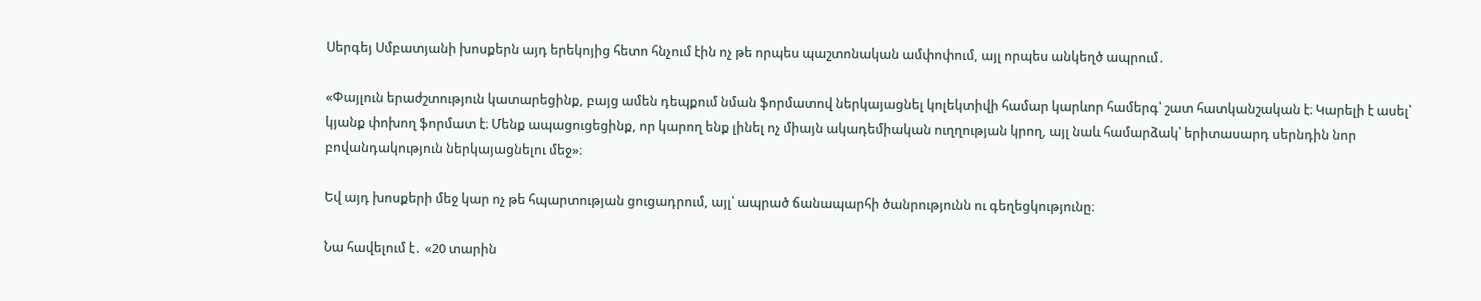Սերգեյ Սմբատյանի խոսքերն այդ երեկոյից հետո հնչում էին ոչ թե որպես պաշտոնական ամփոփում, այլ որպես անկեղծ ապրում․

«Փայլուն երաժշտություն կատարեցինք, բայց ամեն դեպքում նման ֆորմատով ներկայացնել կոլեկտիվի համար կարևոր համերգ՝ շատ հատկանշական է։ Կարելի է ասել՝ կյանք փոխող ֆորմատ է։ Մենք ապացուցեցինք, որ կարող ենք լինել ոչ միայն ակադեմիական ուղղության կրող, այլ նաև համարձակ՝ երիտասարդ սերնդին նոր բովանդակություն ներկայացնելու մեջ»։

Եվ այդ խոսքերի մեջ կար ոչ թե հպարտության ցուցադրում, այլ՝ ապրած ճանապարհի ծանրությունն ու գեղեցկությունը։

Նա հավելում է․ «20 տարին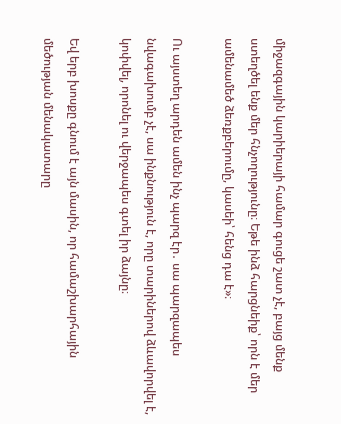միջազգային կարիերայի համար գուցե շատ չէ, բայց մենք ստեղծել ենք մեր հնչողությունը։ Եթե ինձ հարցնեիք՝ որն է մեր ամենամեծ ձեռքբերումը, կասեի՝ հենց դա է»։

Ու այստեղ արդեն ամեն ինչ պարզ էր․ սա պարզապես նվագախումբ չէ, սա ինքնություն է, որը տարիներով ձևավորվել է, կոփվել, որոնել ու վերջապես գտել իր ձայնը։

Եվ երբ խոսքը գնում է այն մասին, որ համաշխարհային մեծության մենակատարը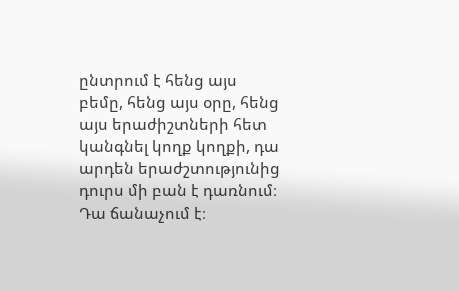ընտրում է հենց այս բեմը, հենց այս օրը, հենց այս երաժիշտների հետ կանգնել կողք կողքի, դա արդեն երաժշտությունից դուրս մի բան է դառնում։ Դա ճանաչում է։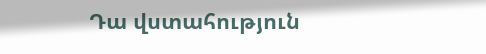Դա վստահություն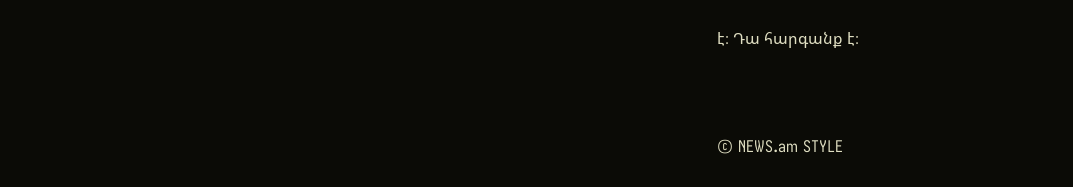է։ Դա հարգանք է։



© NEWS.am STYLE